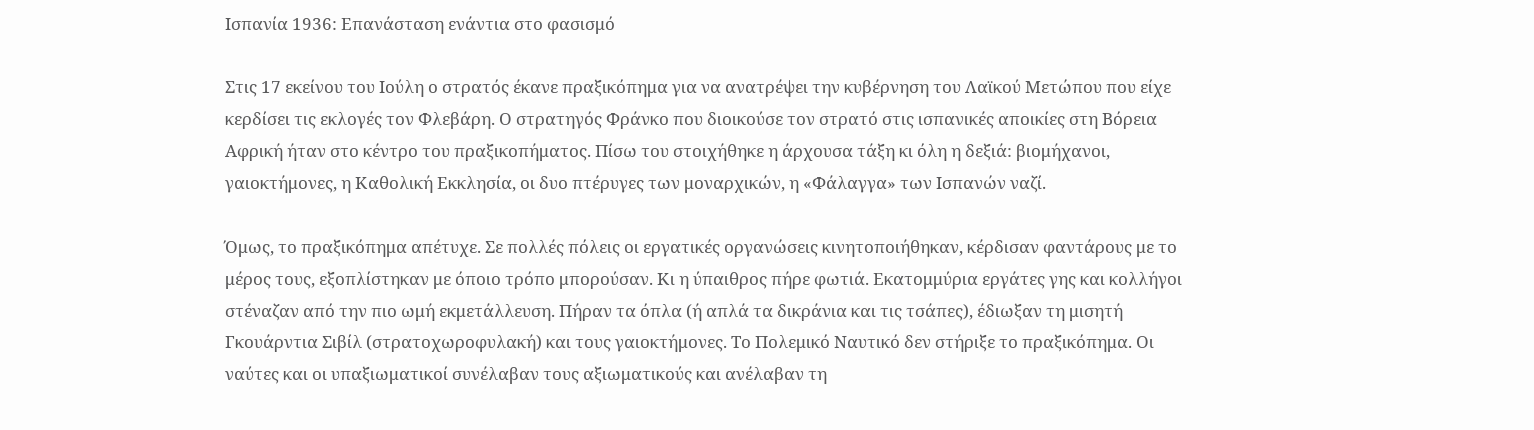Ισπανία 1936: Επανάσταση ενάντια στο φασισμό

Στις 17 εκείνου του Ιούλη ο στρατός έκανε πραξικόπημα για να ανατρέψει την κυβέρνηση του Λαϊκού Μετώπου που είχε κερδίσει τις εκλογές τον Φλεβάρη. Ο στρατηγός Φράνκο που διοικούσε τον στρατό στις ισπανικές αποικίες στη Βόρεια Αφρική ήταν στο κέντρο του πραξικοπήματος. Πίσω του στοιχήθηκε η άρχουσα τάξη κι όλη η δεξιά: βιομήχανοι, γαιοκτήμονες, η Καθολική Εκκλησία, οι δυο πτέρυγες των μοναρχικών, η «Φάλαγγα» των Ισπανών ναζί.

Όμως, το πραξικόπημα απέτυχε. Σε πολλές πόλεις οι εργατικές οργανώσεις κινητοποιήθηκαν, κέρδισαν φαντάρους με το μέρος τους, εξοπλίστηκαν με όποιο τρόπο μπορούσαν. Κι η ύπαιθρος πήρε φωτιά. Εκατομμύρια εργάτες γης και κολλήγοι στέναζαν από την πιο ωμή εκμετάλλευση. Πήραν τα όπλα (ή απλά τα δικράνια και τις τσάπες), έδιωξαν τη μισητή Γκουάρντια Σιβίλ (στρατοχωροφυλακή) και τους γαιοκτήμονες. Το Πολεμικό Ναυτικό δεν στήριξε το πραξικόπημα. Οι ναύτες και οι υπαξιωματικοί συνέλαβαν τους αξιωματικούς και ανέλαβαν τη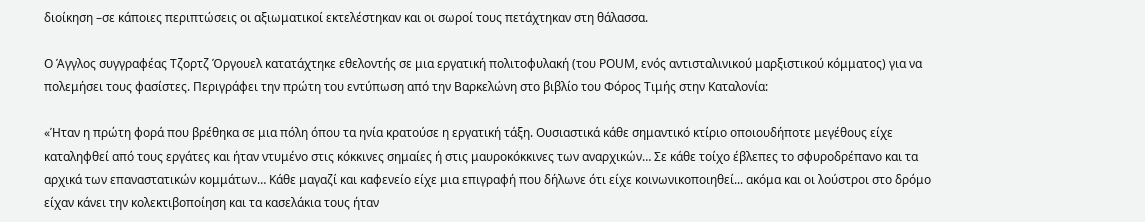διοίκηση –σε κάποιες περιπτώσεις οι αξιωματικοί εκτελέστηκαν και οι σωροί τους πετάχτηκαν στη θάλασσα.

Ο Άγγλος συγγραφέας Τζορτζ Όργουελ κατατάχτηκε εθελοντής σε μια εργατική πολιτοφυλακή (του POUM, ενός αντισταλινικού μαρξιστικού κόμματος) για να πολεμήσει τους φασίστες. Περιγράφει την πρώτη του εντύπωση από την Βαρκελώνη στο βιβλίο του Φόρος Τιμής στην Καταλονία:

«Ήταν η πρώτη φορά που βρέθηκα σε μια πόλη όπου τα ηνία κρατούσε η εργατική τάξη. Ουσιαστικά κάθε σημαντικό κτίριο οποιουδήποτε μεγέθους είχε καταληφθεί από τους εργάτες και ήταν ντυμένο στις κόκκινες σημαίες ή στις μαυροκόκκινες των αναρχικών… Σε κάθε τοίχο έβλεπες το σφυροδρέπανο και τα αρχικά των επαναστατικών κομμάτων… Κάθε μαγαζί και καφενείο είχε μια επιγραφή που δήλωνε ότι είχε κοινωνικοποιηθεί... ακόμα και οι λούστροι στο δρόμο είχαν κάνει την κολεκτιβοποίηση και τα κασελάκια τους ήταν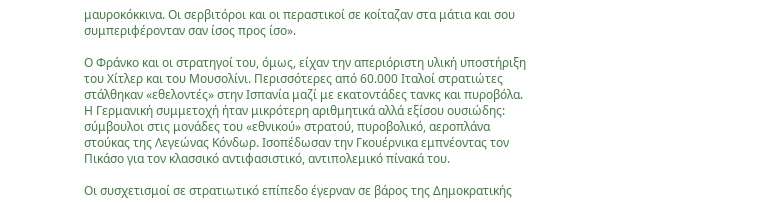μαυροκόκκινα. Οι σερβιτόροι και οι περαστικοί σε κοίταζαν στα μάτια και σου συμπεριφέρονταν σαν ίσος προς ίσο».

Ο Φράνκο και οι στρατηγοί του, όμως, είχαν την απεριόριστη υλική υποστήριξη του Χίτλερ και του Μουσολίνι. Περισσότερες από 60.000 Ιταλοί στρατιώτες στάλθηκαν «εθελοντές» στην Ισπανία μαζί με εκατοντάδες τανκς και πυροβόλα. Η Γερμανική συμμετοχή ήταν μικρότερη αριθμητικά αλλά εξίσου ουσιώδης: σύμβουλοι στις μονάδες του «εθνικού» στρατού, πυροβολικό, αεροπλάνα στούκας της Λεγεώνας Κόνδωρ. Ισοπέδωσαν την Γκουέρνικα εμπνέοντας τον Πικάσο για τον κλασσικό αντιφασιστικό, αντιπολεμικό πίνακά του.

Οι συσχετισμοί σε στρατιωτικό επίπεδο έγερναν σε βάρος της Δημοκρατικής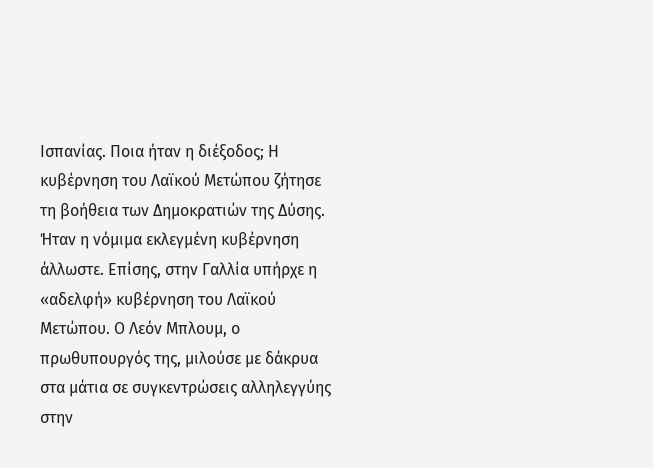Ισπανίας. Ποια ήταν η διέξοδος; Η κυβέρνηση του Λαϊκού Μετώπου ζήτησε τη βοήθεια των Δημοκρατιών της Δύσης. Ήταν η νόμιμα εκλεγμένη κυβέρνηση άλλωστε. Επίσης, στην Γαλλία υπήρχε η «αδελφή» κυβέρνηση του Λαϊκού Μετώπου. Ο Λεόν Μπλουμ, ο πρωθυπουργός της, μιλούσε με δάκρυα στα μάτια σε συγκεντρώσεις αλληλεγγύης στην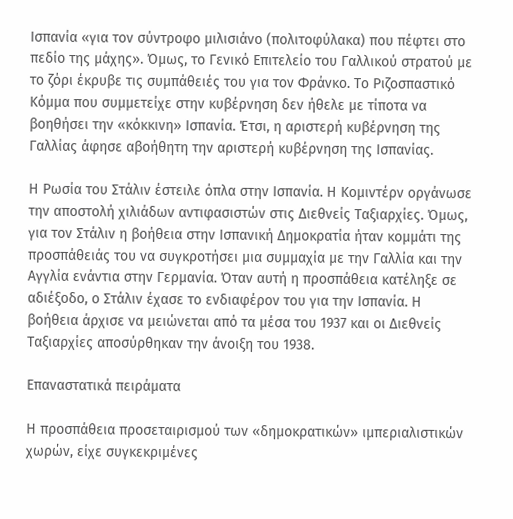Ισπανία «για τον σύντροφο μιλισιάνο (πολιτοφύλακα) που πέφτει στο πεδίο της μάχης». Όμως, το Γενικό Επιτελείο του Γαλλικού στρατού με το ζόρι έκρυβε τις συμπάθειές του για τον Φράνκο. Το Ριζοσπαστικό Κόμμα που συμμετείχε στην κυβέρνηση δεν ήθελε με τίποτα να βοηθήσει την «κόκκινη» Ισπανία. Έτσι, η αριστερή κυβέρνηση της Γαλλίας άφησε αβοήθητη την αριστερή κυβέρνηση της Ισπανίας.

Η Ρωσία του Στάλιν έστειλε όπλα στην Ισπανία. Η Κομιντέρν οργάνωσε την αποστολή χιλιάδων αντιφασιστών στις Διεθνείς Ταξιαρχίες. Όμως, για τον Στάλιν η βοήθεια στην Ισπανική Δημοκρατία ήταν κομμάτι της προσπάθειάς του να συγκροτήσει μια συμμαχία με την Γαλλία και την Αγγλία ενάντια στην Γερμανία. Όταν αυτή η προσπάθεια κατέληξε σε αδιέξοδο, ο Στάλιν έχασε το ενδιαφέρον του για την Ισπανία. Η βοήθεια άρχισε να μειώνεται από τα μέσα του 1937 και οι Διεθνείς Ταξιαρχίες αποσύρθηκαν την άνοιξη του 1938.

Επαναστατικά πειράματα

Η προσπάθεια προσεταιρισμού των «δημοκρατικών» ιμπεριαλιστικών χωρών, είχε συγκεκριμένες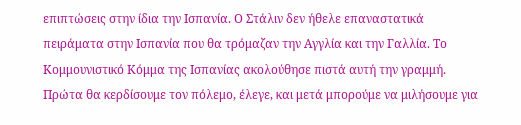επιπτώσεις στην ίδια την Ισπανία. Ο Στάλιν δεν ήθελε επαναστατικά πειράματα στην Ισπανία που θα τρόμαζαν την Αγγλία και την Γαλλία. Το Κομμουνιστικό Κόμμα της Ισπανίας ακολούθησε πιστά αυτή την γραμμή. Πρώτα θα κερδίσουμε τον πόλεμο, έλεγε, και μετά μπορούμε να μιλήσουμε για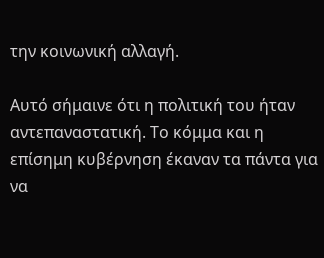την κοινωνική αλλαγή.

Αυτό σήμαινε ότι η πολιτική του ήταν αντεπαναστατική. Το κόμμα και η επίσημη κυβέρνηση έκαναν τα πάντα για να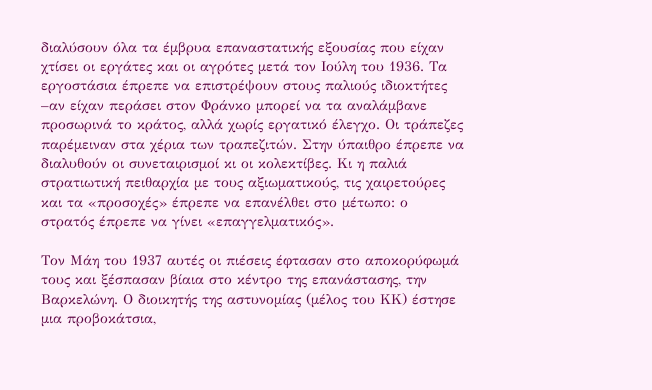διαλύσουν όλα τα έμβρυα επαναστατικής εξουσίας που είχαν χτίσει οι εργάτες και οι αγρότες μετά τον Ιούλη του 1936. Τα εργοστάσια έπρεπε να επιστρέψουν στους παλιούς ιδιοκτήτες –αν είχαν περάσει στον Φράνκο μπορεί να τα αναλάμβανε προσωρινά το κράτος, αλλά χωρίς εργατικό έλεγχο. Οι τράπεζες παρέμειναν στα χέρια των τραπεζιτών. Στην ύπαιθρο έπρεπε να διαλυθούν οι συνεταιρισμοί κι οι κολεκτίβες. Κι η παλιά στρατιωτική πειθαρχία με τους αξιωματικούς, τις χαιρετούρες και τα «προσοχές» έπρεπε να επανέλθει στο μέτωπο: ο στρατός έπρεπε να γίνει «επαγγελματικός».

Τον Μάη του 1937 αυτές οι πιέσεις έφτασαν στο αποκορύφωμά τους και ξέσπασαν βίαια στο κέντρο της επανάστασης, την Βαρκελώνη. Ο διοικητής της αστυνομίας (μέλος του ΚΚ) έστησε μια προβοκάτσια,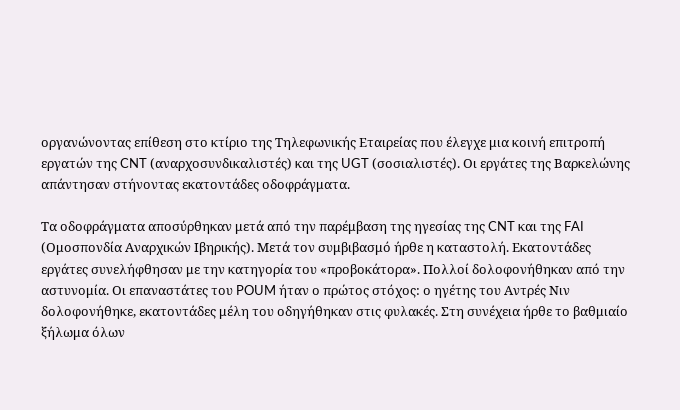οργανώνοντας επίθεση στο κτίριο της Τηλεφωνικής Εταιρείας που έλεγχε μια κοινή επιτροπή εργατών της CNT (αναρχοσυνδικαλιστές) και της UGT (σοσιαλιστές). Οι εργάτες της Βαρκελώνης απάντησαν στήνοντας εκατοντάδες οδοφράγματα.

Τα οδοφράγματα αποσύρθηκαν μετά από την παρέμβαση της ηγεσίας της CNT και της FAI (Ομοσπονδία Αναρχικών Ιβηρικής). Μετά τον συμβιβασμό ήρθε η καταστολή. Εκατοντάδες εργάτες συνελήφθησαν με την κατηγορία του «προβοκάτορα». Πολλοί δολοφονήθηκαν από την αστυνομία. Οι επαναστάτες του POUM ήταν ο πρώτος στόχος: ο ηγέτης του Αντρές Νιν δολοφονήθηκε, εκατοντάδες μέλη του οδηγήθηκαν στις φυλακές. Στη συνέχεια ήρθε το βαθμιαίο ξήλωμα όλων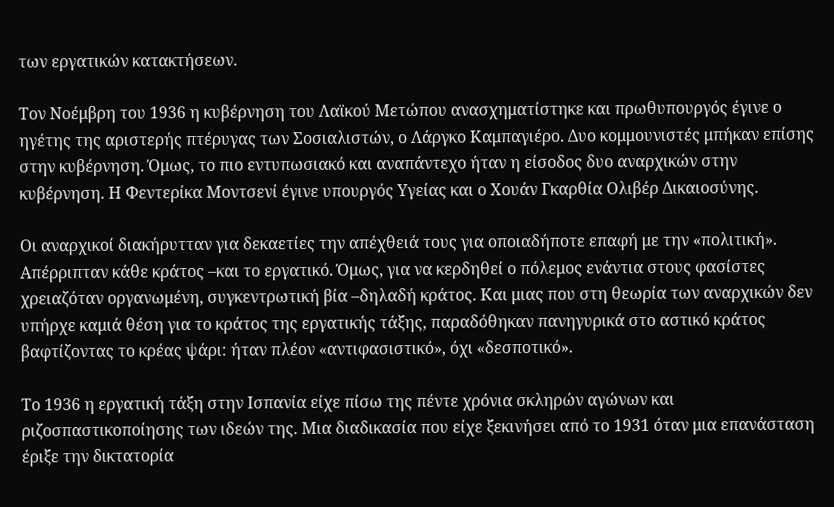των εργατικών κατακτήσεων.

Τον Νοέμβρη του 1936 η κυβέρνηση του Λαϊκού Μετώπου ανασχηματίστηκε και πρωθυπουργός έγινε ο ηγέτης της αριστερής πτέρυγας των Σοσιαλιστών, ο Λάργκο Καμπαγιέρο. Δυο κομμουνιστές μπήκαν επίσης στην κυβέρνηση. Όμως, το πιο εντυπωσιακό και αναπάντεχο ήταν η είσοδος δυο αναρχικών στην κυβέρνηση. Η Φεντερίκα Μοντσενί έγινε υπουργός Υγείας και ο Χουάν Γκαρθία Ολιβέρ Δικαιοσύνης.

Οι αναρχικοί διακήρυτταν για δεκαετίες την απέχθειά τους για οποιαδήποτε επαφή με την «πολιτική». Απέρριπταν κάθε κράτος –και το εργατικό. Όμως, για να κερδηθεί ο πόλεμος ενάντια στους φασίστες χρειαζόταν οργανωμένη, συγκεντρωτική βία –δηλαδή κράτος. Και μιας που στη θεωρία των αναρχικών δεν υπήρχε καμιά θέση για το κράτος της εργατικής τάξης, παραδόθηκαν πανηγυρικά στο αστικό κράτος βαφτίζοντας το κρέας ψάρι: ήταν πλέον «αντιφασιστικό», όχι «δεσποτικό».

Το 1936 η εργατική τάξη στην Ισπανία είχε πίσω της πέντε χρόνια σκληρών αγώνων και ριζοσπαστικοποίησης των ιδεών της. Μια διαδικασία που είχε ξεκινήσει από το 1931 όταν μια επανάσταση έριξε την δικτατορία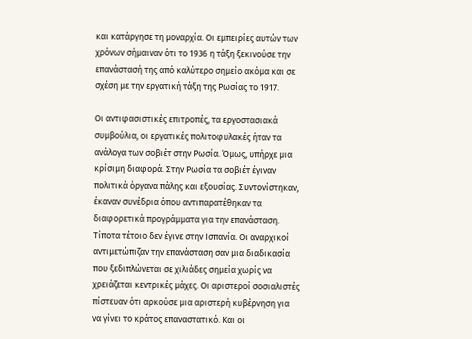και κατάργησε τη μοναρχία. Οι εμπειρίες αυτών των χρόνων σήμαιναν ότι το 1936 η τάξη ξεκινούσε την επανάστασή της από καλύτερο σημείο ακόμα και σε σχέση με την εργατική τάξη της Ρωσίας το 1917.

Οι αντιφασιστικές επιτροπές, τα εργοστασιακά συμβούλια, οι εργατικές πολιτοφυλακές ήταν τα ανάλογα των σοβιέτ στην Ρωσία. Όμως, υπήρχε μια κρίσιμη διαφορά. Στην Ρωσία τα σοβιέτ έγιναν πολιτικά όργανα πάλης και εξουσίας. Συντονίστηκαν, έκαναν συνέδρια όπου αντιπαρατέθηκαν τα διαφορετικά προγράμματα για την επανάσταση. Τίποτα τέτοιο δεν έγινε στην Ισπανία. Οι αναρχικοί αντιμετώπιζαν την επανάσταση σαν μια διαδικασία που ξεδιπλώνεται σε χιλιάδες σημεία χωρίς να χρειάζεται κεντρικές μάχες. Οι αριστεροί σοσιαλιστές πίστευαν ότι αρκούσε μια αριστερή κυβέρνηση για να γίνει το κράτος επαναστατικό. Και οι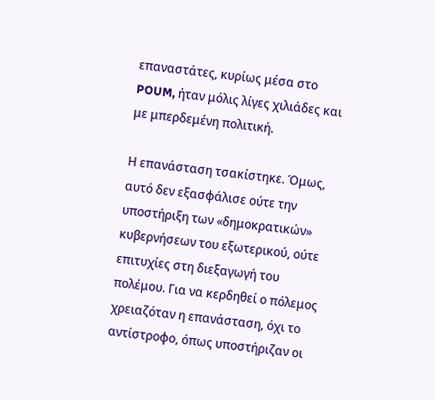επαναστάτες, κυρίως μέσα στο POUM, ήταν μόλις λίγες χιλιάδες και με μπερδεμένη πολιτική.

Η επανάσταση τσακίστηκε. Όμως, αυτό δεν εξασφάλισε ούτε την υποστήριξη των «δημοκρατικών» κυβερνήσεων του εξωτερικού, ούτε επιτυχίες στη διεξαγωγή του πολέμου. Για να κερδηθεί ο πόλεμος χρειαζόταν η επανάσταση, όχι το αντίστροφο, όπως υποστήριζαν οι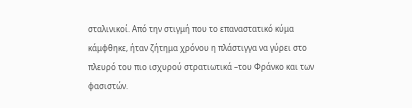σταλινικοί. Από την στιγμή που το επαναστατικό κύμα κάμφθηκε, ήταν ζήτημα χρόνου η πλάστιγγα να γύρει στο πλευρό του πιο ισχυρού στρατιωτικά –του Φράνκο και των φασιστών.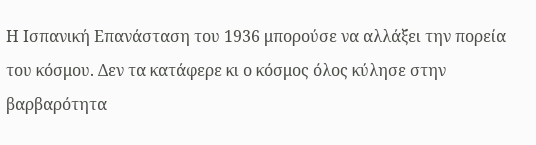Η Ισπανική Επανάσταση του 1936 μπορούσε να αλλάξει την πορεία του κόσμου. Δεν τα κατάφερε κι ο κόσμος όλος κύλησε στην βαρβαρότητα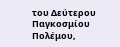του Δεύτερου Παγκοσμίου Πολέμου,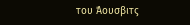του Άουσβιτς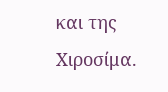και της Χιροσίμα.